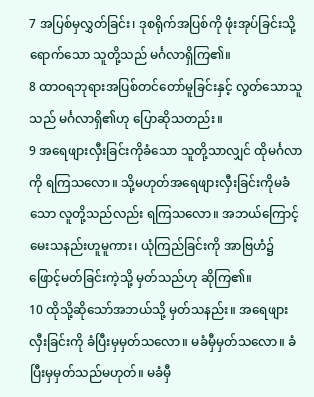7 အပြစ်မှလွှတ်ခြင်း၊ ဒုစရိုက်အပြစ်ကို ဖုံးအုပ်ခြင်းသို့ရောက်သော သူတို့သည် မင်္ဂလာရှိကြ၏။
8 ထာဝရဘုရားအပြစ်တင်တော်မူခြင်းနှင့် လွတ်သောသူသည် မင်္ဂလာရှိ၏ဟု ပြောဆိုသတည်း။
9 အရေဖျားလှီးခြင်းကိုခံသော သူတို့သာလျှင် ထိုမင်္ဂလာကို ရကြသလော။ သို့မဟုတ်အရေဖျားလှီးခြင်းကိုမခံသော လူတို့သည်လည်း ရကြသလော။ အဘယ်ကြောင့်မေးသနည်းဟူမူကား၊ ယုံကြည်ခြင်းကို အာဗြဟံ၌ ဖြောင့်မတ်ခြင်းကဲ့သို့ မှတ်သည်ဟု ဆိုကြ၏။
10 ထိုသို့ဆိုသော်အဘယ်သို့ မှတ်သနည်း။ အရေဖျားလှီးခြင်းကို ခံပြီးမှမှတ်သလော။ မခံမှီမှတ်သလော။ ခံပြီးမှမှတ်သည်မဟုတ်။ မခံမှီ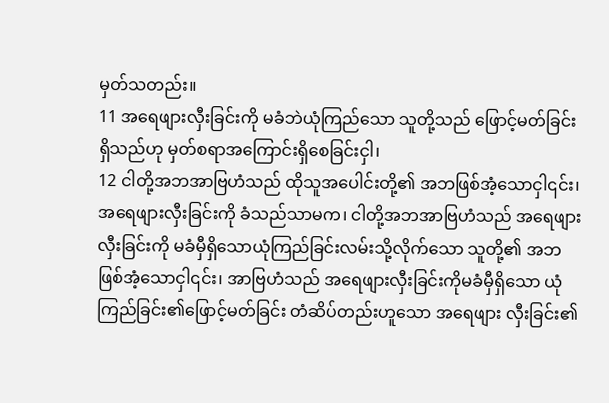မှတ်သတည်း။
11 အရေဖျားလှီးခြင်းကို မခံဘဲယုံကြည်သော သူတို့သည် ဖြောင့်မတ်ခြင်းရှိသည်ဟု မှတ်စရာအကြောင်းရှိစေခြင်းငှါ၊
12 ငါတို့အဘအာဗြဟံသည် ထိုသူအပေါင်းတို့၏ အဘဖြစ်အံ့သောငှါ၎င်း၊ အရေဖျားလှီးခြင်းကို ခံသည်သာမက၊ ငါတို့အဘအာဗြဟံသည် အရေဖျားလှီးခြင်းကို မခံမှီရှိသောယုံကြည်ခြင်းလမ်းသို့လိုက်သော သူတို့၏ အဘဖြစ်အံ့သောငှါ၎င်း၊ အာဗြဟံသည် အရေဖျားလှီးခြင်းကိုမခံမှီရှိသော ယုံကြည်ခြင်း၏ဖြောင့်မတ်ခြင်း တံဆိပ်တည်းဟူသော အရေဖျား လှီးခြင်း၏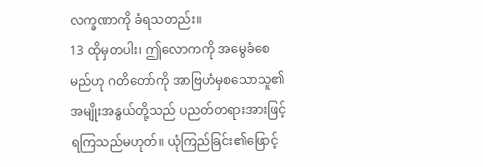လက္ခဏာကို ခံရသတည်း။
13 ထိုမှတပါး၊ ဤလောကကို အမွေခံစေမည်ဟု ဂတိတော်ကို အာဗြဟံမှစသောသူ၏ အမျိုးအနွယ်တို့သည် ပညတ်တရားအားဖြင့် ရကြသည်မဟုတ်။ ယုံကြည်ခြင်း၏ဖြောင့်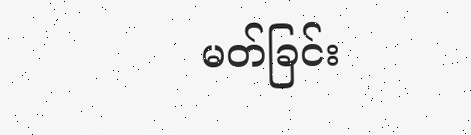မတ်ခြင်း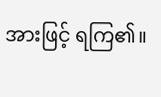အားဖြင့် ရကြ၏။